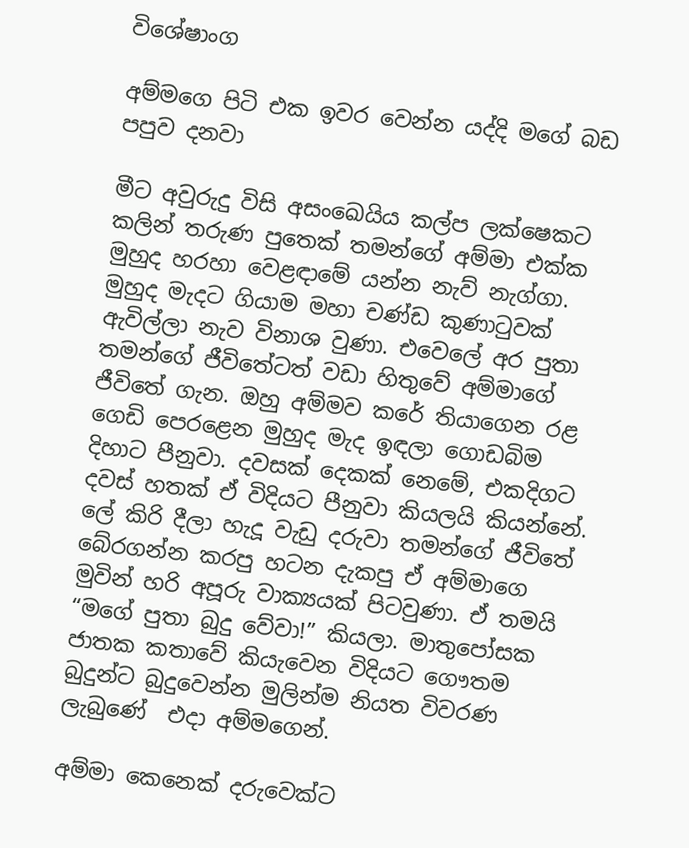විශේෂාංග

අම්මගෙ පිටි එක ඉවර වෙන්න යද්දි මගේ බඩ පපුව දනවා

මීට අවුරුදු විසි අසංඛෙයිය කල්ප ලක්ෂෙකට කලින් තරුණ පුතෙක් තමන්ගේ අම්මා එක්ක මුහුද හරහා වෙළඳාමේ යන්න නැව් නැග්ගා. මුහුද මැදට ගියාම මහා චණ්ඩ කුණාටුවක් ඇවිල්ලා නැව විනාශ වුණා. එවෙලේ අර පුතා තමන්ගේ ජීවිතේටත් වඩා හිතුවේ අම්මාගේ ජීවිතේ ගැන. ඔහු අම්මව කරේ තියාගෙන රළ ගෙඩි පෙරළෙන මුහුද මැද ඉඳලා ගොඩබිම දිහාට පීනුවා. දවසක් දෙකක් නෙමේ, එකදිගට දවස් හතක් ඒ විදියට පීනුවා කියලයි කියන්නේ. ලේ කිරි දීලා හැදූ වැඩු දරුවා තමන්ගේ ජීවිතේ බේරගන්න කරපු හටන දැකපු ඒ අම්මාගෙ මුවින් හරි අපූරු වාක්‍යයක් පිටවුණා. ඒ තමයි  “මගේ පුතා බුදු වේවා!” කියලා. මාතුපෝසක ජාතක කතාවේ කියැවෙන විදියට ගෞතම බුදුන්ට බුදුවෙන්න මුලින්ම නියත විවරණ ලැබුණේ  එදා අම්මගෙන්.

අම්මා කෙනෙක් දරුවෙක්ට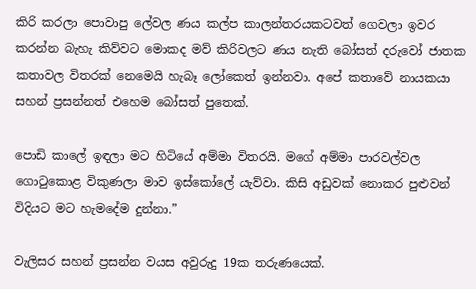කිරි කරලා පොවාපු ලේවල ණය කල්ප කාලන්තරයකටවත් ගෙවලා ඉවර කරන්න බැහැ කිව්වට මොකද මව් කිරිවලට ණය නැති බෝසත් දරුවෝ ජාතක කතාවල විතරක් නෙමෙයි හැබෑ ලෝකෙත් ඉන්නවා. අපේ කතාවේ නායකයා සහන් ප්‍රසන්නත් එහෙම බෝසත් පුතෙක්.

පොඩි කාලේ ඉඳලා මට හිටියේ අම්මා විතරයි. මගේ අම්මා පාරවල්වල ගොටුකොළ විකුණලා මාව ඉස්කෝලේ යැව්වා. කිසි අඩුවක් නොකර පුළුවන් විදියට මට හැමදේම දුන්නා.”

වැලිසර සහන් ප්‍රසන්න වයස අවුරුදු 19ක තරුණයෙක්.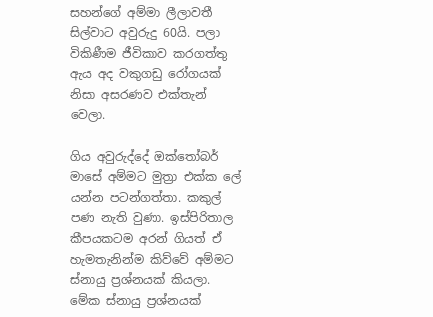සහන්ගේ අම්මා ලීලාවතී සිල්වාට අවුරුදු 60යි. පලා විකිණීම ජීවිකාව කරගත්තු ඇය අද වකුගඩු රෝගයක් නිසා අසරණව එක්තැන් වෙලා.

ගිය අවුරුද්දේ ඔක්තෝබර් මාසේ අම්මට මුත්‍රා එක්ක ලේ යන්න පටන්ගත්තා. කකුල් පණ නැති වුණා. ඉස්පිරිතාල කීපයකටම අරන් ගියත් ඒ හැමතැනින්ම කිව්වේ අම්මට ස්නායු ප්‍රශ්නයක් කියලා. මේක ස්නායු ප්‍රශ්නයක්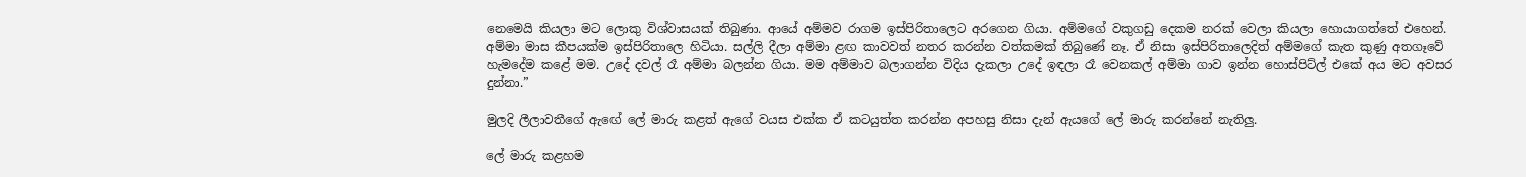නෙමෙයි කියලා මට ලොකු විශ්වාසයක් තිබුණා. ආයේ අම්මව රාගම ඉස්පිරිතාලෙට අරගෙන ගියා. අම්මගේ වකුගඩු දෙකම නරක් වෙලා කියලා හොයාගත්තේ එහෙන්. අම්මා මාස කීපයක්ම ඉස්පිරිතාලෙ හිටියා. සල්ලි දීලා අම්මා ළඟ කාවවත් නතර කරන්න වත්කමක් තිබුණේ නෑ. ඒ නිසා ඉස්පිරිතාලෙදිත් අම්මගේ කැත කුණු අතගෑවේ හැමදේම කළේ මම. උදේ දවල් රෑ අම්මා බලන්න ගියා. මම අම්මාව බලාගන්න විදිය දැකලා උදේ ඉඳලා රෑ වෙනකල් අම්මා ගාව ඉන්න හොස්පිට්ල් එකේ අය මට අවසර දුන්නා.”

මුලදි ලීලාවතීගේ ඇඟේ ලේ මාරු කළත් ඇගේ වයස එක්ක ඒ කටයුත්ත කරන්න අපහසු නිසා දැන් ඇයගේ ලේ මාරු කරන්නේ නැතිලු.

ලේ මාරු කළහම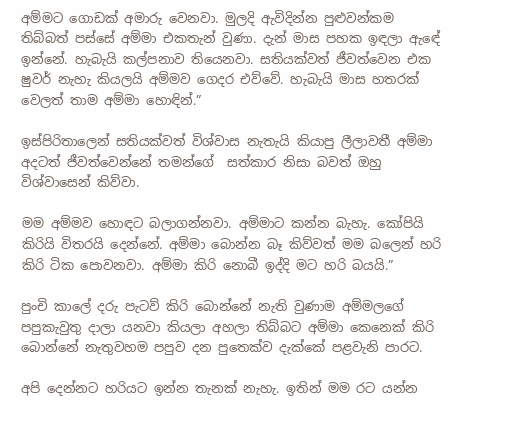අම්මට ගොඩක් අමාරු වෙනවා. මුලදි ඇවිදින්න පුළුවන්කම තිබ්බත් පස්සේ අම්මා එකතැන් වුණා. දැන් මාස පහක ඉඳලා ඇඳේ ඉන්නේ. හැබැයි කල්පනාව තියෙනවා. සතියක්වත් ජීවත්වෙන එක ෂුවර් නැහැ කියලයි අම්මව ගෙදර එව්වේ. හැබැයි මාස හතරක් වෙලත් තාම අම්මා හොඳින්.”

ඉස්පිරිතාලෙන් සතියක්වත් විශ්වාස නැතැයි කියාපු ලීලාවතී අම්මා අදටත් ජීවත්වෙන්නේ තමන්ගේ  සත්කාර නිසා බවත් ඔහු විශ්වාසෙන් කිව්වා.

මම අම්මව හොඳට බලාගන්නවා. අම්මාට කන්න බැහැ. කෝපියි කිරියි විතරයි දෙන්නේ. අම්මා බොන්න බෑ කිව්වත් මම බලෙන් හරි කිරි ටික පොවනවා. අම්මා කිරි නොබී ඉද්දි මට හරි බයයි.”

පුංචි කාලේ දරු පැටව් කිරි බොන්නේ නැති වුණාම අම්මලගේ පපුකැවුතු දාලා යනවා කියලා අහලා තිබ්බට අම්මා කෙනෙක් කිරි බොන්නේ නැතුවහම පපුව දන පුතෙක්ව දැක්කේ පළවැනි පාරට.

අපි දෙන්නට හරියට ඉන්න තැනක් නැහැ. ඉතින් මම රට යන්න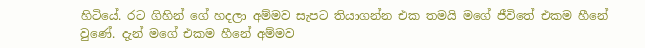හිටියේ. රට ගිහින් ගේ හදලා අම්මව සැපට තියාගන්න එක තමයි මගේ ජීවිතේ එකම හීනේ වුණේ. දැන් මගේ එකම හීනේ අම්මව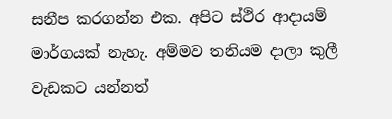සනීප කරගන්න එක. අපිට ස්ථිර ආදායම් මාර්ගයක් නැහැ. අම්මව තනියම දාලා කුලී වැඩකට යන්නත්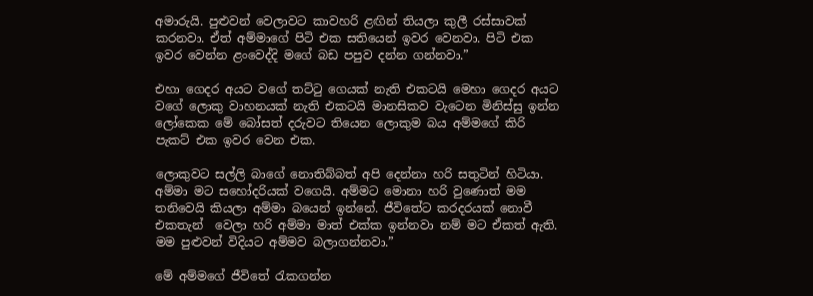අමාරුයි. පුළුවන් වෙලාවට කාවහරි ළඟින් තියලා කුලී රස්සාවක් කරනවා. ඒත් අම්මාගේ පිටි එක සතියෙන් ඉවර වෙනවා. පිටි එක ඉවර වෙන්න ළංවෙද්දි මගේ බඩ පපුව දන්න ගන්නවා.”

එහා ගෙදර අයට වගේ තට්ටු ගෙයක් නැති එකටයි මෙහා ගෙදර අයට වගේ ලොකු වාහනයක් නැති එකටයි මානසිකව වැටෙන මිනිස්සු ඉන්න ලෝකෙක මේ බෝසත් දරුවට තියෙන ලොකුම බය අම්මගේ කිරි පැකට් එක ඉවර වෙන එක.

ලොකුවට සල්ලි බාගේ නොතිබ්බත් අපි දෙන්නා හරි සතුටින් හිටියා. අම්මා මට සහෝදරියක් වගෙයි. අම්මට මොනා හරි වුණොත් මම තනිවෙයි කියලා අම්මා බයෙන් ඉන්නේ. ජීවිතේට කරදරයක් නොවී එකතැන්  වෙලා හරි අම්මා මාත් එක්ක ඉන්නවා නම් මට ඒකත් ඇති. මම පුළුවන් විදියට අම්මව බලාගන්නවා.”

මේ අම්මගේ ජීවිතේ රැකගන්න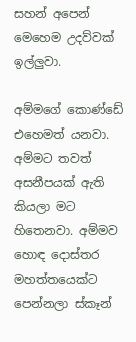සහන් අපෙන් මෙහෙම උදව්වක් ඉල්ලුවා.

අම්මගේ කොණ්ඩේ එහෙමත් යනවා. අම්මට තවත් අසනීපයක් ඇති කියලා මට හිතෙනවා. අම්මව හොඳ දොස්තර මහත්තයෙක්ට පෙන්නලා ස්කෑන්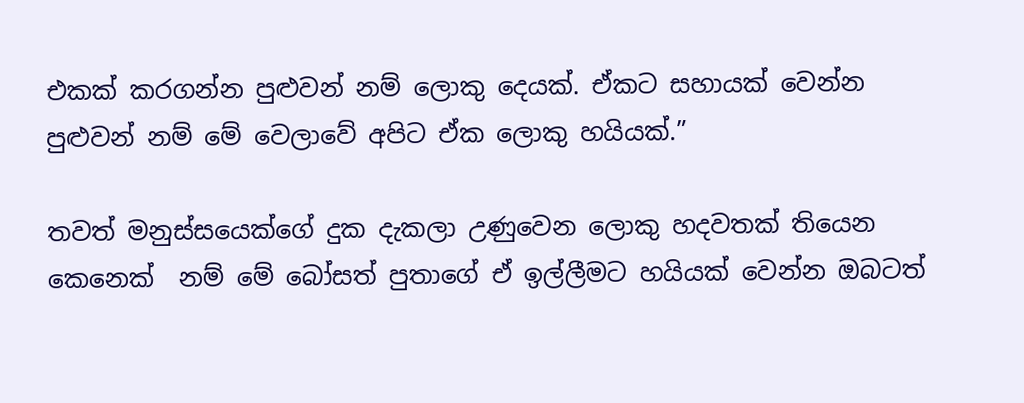එකක් කරගන්න පුළුවන් නම් ලොකු දෙයක්. ඒකට සහායක් වෙන්න පුළුවන් නම් මේ වෙලාවේ අපිට ඒක ලොකු හයියක්.”

තවත් මනුස්සයෙක්ගේ දුක දැකලා උණුවෙන ලොකු හදවතක් තියෙන කෙනෙක්  නම් මේ බෝසත් පුතාගේ ඒ ඉල්ලීමට හයියක් වෙන්න ඔබටත්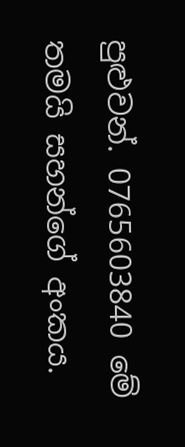පුළුවන්. 0765603840 මේ තමයි සහන්ගේ අංකය.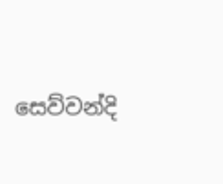සෙව්වන්දි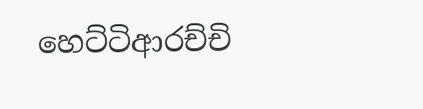හෙට්ටිආරච්චි